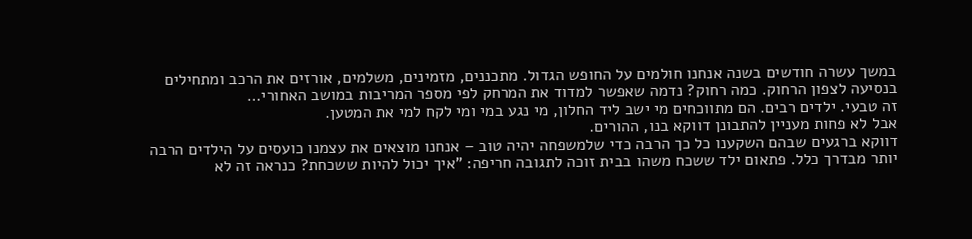במשך עשרה חודשים בשנה אנחנו חולמים על החופש הגדול. מתכננים, מזמינים, משלמים, אורזים את הרכב ומתחילים בנסיעה לצפון הרחוק. כמה רחוק? נדמה שאפשר למדוד את המרחק לפי מספר המריבות במושב האחורי…
זה טבעי. ילדים רבים. הם מתווכחים מי ישב ליד החלון, מי נגע במי ומי לקח למי את המטען.
אבל לא פחות מעניין להתבונן דווקא בנו, ההורים.
דווקא ברגעים שבהם השקענו כל כך הרבה כדי שלמשפחה יהיה טוב – אנחנו מוצאים את עצמנו כועסים על הילדים הרבה יותר מבדרך כלל. פתאום ילד ששכח משהו בבית זוכה לתגובה חריפה: "איך יכול להיות ששכחת? כנראה זה לא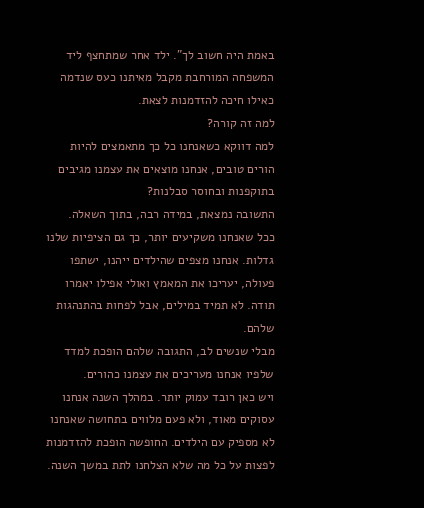באמת היה חשוב לך". ילד אחר שמתחצף ליד המשפחה המורחבת מקבל מאיתנו כעס שנדמה כאילו חיכה להזדמנות לצאת.
למה זה קורה?
למה דווקא כשאנחנו כל כך מתאמצים להיות הורים טובים, אנחנו מוצאים את עצמנו מגיבים בתוקפנות ובחוסר סבלנות?
התשובה נמצאת, במידה רבה, בתוך השאלה.
ככל שאנחנו משקיעים יותר, כך גם הציפיות שלנו גדלות. אנחנו מצפים שהילדים ייהנו, ישתפו פעולה, יעריכו את המאמץ ואולי אפילו יאמרו תודה. לא תמיד במילים, אבל לפחות בהתנהגות שלהם.
מבלי שנשים לב, התגובה שלהם הופכת למדד שלפיו אנחנו מעריכים את עצמנו כהורים.
ויש כאן רובד עמוק יותר. במהלך השנה אנחנו עסוקים מאוד, ולא פעם מלווים בתחושה שאנחנו לא מספיק עם הילדים. החופשה הופכת להזדמנות לפצות על כל מה שלא הצלחנו לתת במשך השנה.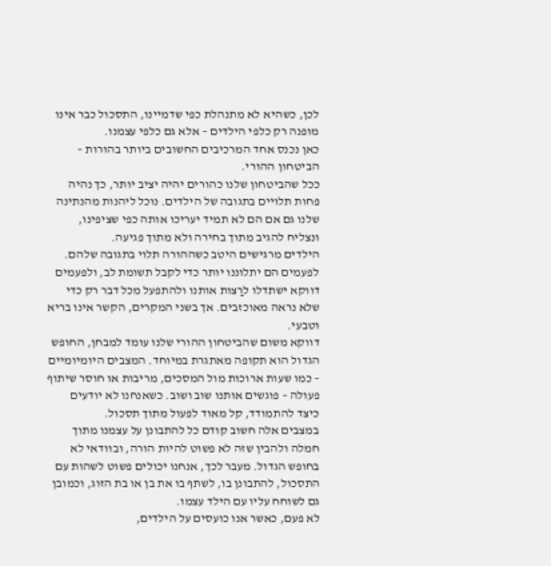לכן, כשהיא לא מתנהלת כפי שדמיינו, התסכול כבר אינו מופנה רק כלפי הילדים – אלא גם כלפי עצמנו.
כאן נכנס אחד המרכיבים החשובים ביותר בהורות – הביטחון ההורי.
ככל שהביטחון שלנו כהורים יהיה יציב יותר, כך נהיה פחות תלויים בתגובה של הילדים. נוכל ליהנות מהנתינה שלנו גם אם הם לא תמיד יעריכו אותה כפי שציפינו, ונצליח להגיב מתוך בחירה ולא מתוך פגיעה.
הילדים מרגישים היטב כשההורה תלוי בתגובה שלהם. לפעמים הם יתלוננו יותר כדי לקבל תשומת לב, ולפעמים דווקא ישתדלו לרַצות אותנו ולהתפעל מכל דבר רק כדי שלא נראה מאוכזבים. אך בשני המקרים, הקשר אינו בריא וטבעי.
דווקא משום שהביטחון ההורי שלנו עומד למבחן, החופש הגדול הוא תקופה מאתגרת במיוחד. המצבים היומיומיים – כמו שעות ארוכות מול המסכים, מריבות או חוסר שיתוף פעולה – פוגשים אותנו שוב ושוב. כשאנחנו לא יודעים כיצד להתמודד, קל מאוד לפעול מתוך תסכול.
במצבים אלה חשוב קודם כל להתבונן על עצמנו מתוך חמלה ולהבין שזה לא פשוט להיות הורה, ובוודאי לא בחופש הגדול. מעבר לכך, אנחנו יכולים פשוט לשהות עם התסכול, להתבונן בו, לשתף בו את בן או בת הזוג, וכמובן גם לשוחח עליו עם הילד עצמו.
לא פעם, כאשר אנו כועסים על הילדים,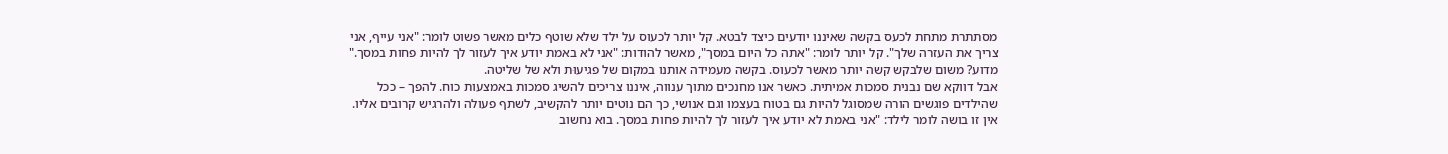מסתתרת מתחת לכעס בקשה שאיננו יודעים כיצד לבטא. קל יותר לכעוס על ילד שלא שוטף כלים מאשר פשוט לומר: "אני עייף, אני צריך את העזרה שלך". קל יותר לומר: "אתה כל היום במסך", מאשר להודות: "אני לא באמת יודע איך לעזור לך להיות פחות במסך."
מדוע? משום שלבקש קשה יותר מאשר לכעוס. בקשה מעמידה אותנו במקום של פגיעוּת ולא של שליטה.
אבל דווקא שם נבנית סמכות אמיתית. כאשר אנו מחנכים מתוך ענווה, איננו צריכים להשיג סמכות באמצעות כוח. להפך – ככל שהילדים פוגשים הורה שמסוגל להיות גם בטוח בעצמו וגם אנושי, כך הם נוטים יותר להקשיב, לשתף פעולה ולהרגיש קרובים אליו.
אין זו בושה לומר לילד: "אני באמת לא יודע איך לעזור לך להיות פחות במסך. בוא נחשוב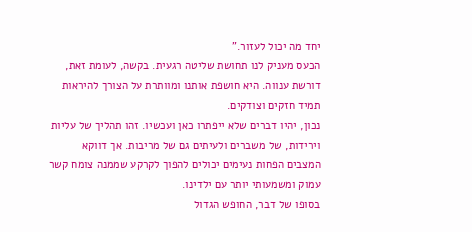יחד מה יכול לעזור."
הכעס מעניק לנו תחושת שליטה רגעית. בקשה, לעומת זאת, דורשת ענווה. היא חושפת אותנו ומוותרת על הצורך להיראות תמיד חזקים וצודקים.
נכון, יהיו דברים שלא ייפתרו כאן ועכשיו. זהו תהליך של עליות וירידות, של משברים ולעיתים גם של מריבות. אך דווקא המצבים הפחות נעימים יכולים להפוך לקרקע שממנה צומח קשר עמוק ומשמעותי יותר עם ילדינו.
בסופו של דבר, החופש הגדול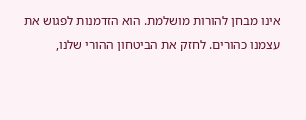אינו מבחן להורות מושלמת. הוא הזדמנות לפגוש את עצמנו כהורים. לחזק את הביטחון ההורי שלנו,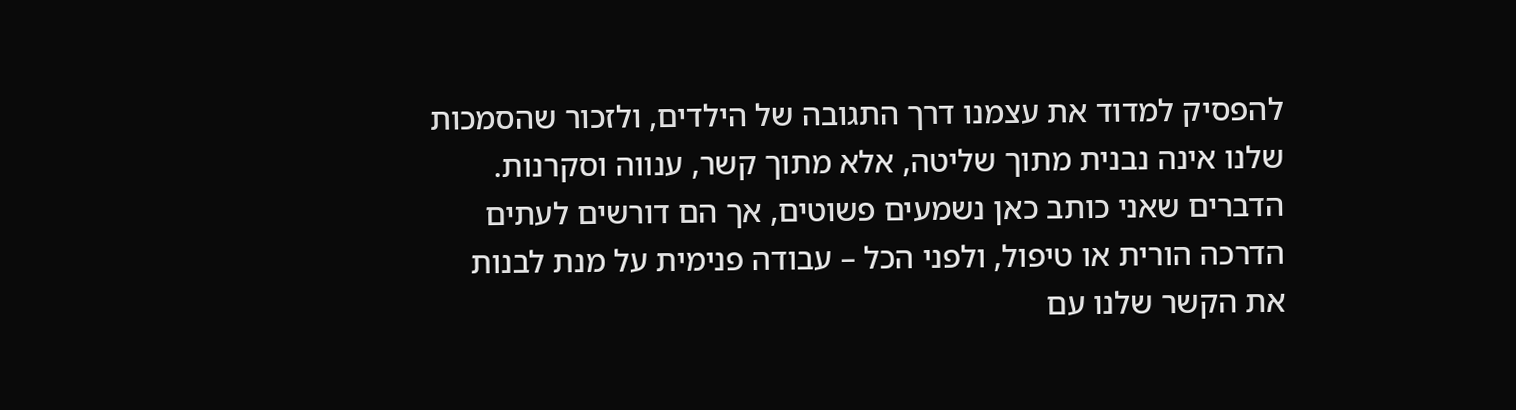להפסיק למדוד את עצמנו דרך התגובה של הילדים, ולזכור שהסמכות שלנו אינה נבנית מתוך שליטה, אלא מתוך קשר, ענווה וסקרנות.
הדברים שאני כותב כאן נשמעים פשוטים, אך הם דורשים לעתים הדרכה הורית או טיפול, ולפני הכל – עבודה פנימית על מנת לבנות את הקשר שלנו עם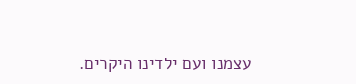עצמנו ועם ילדינו היקרים.